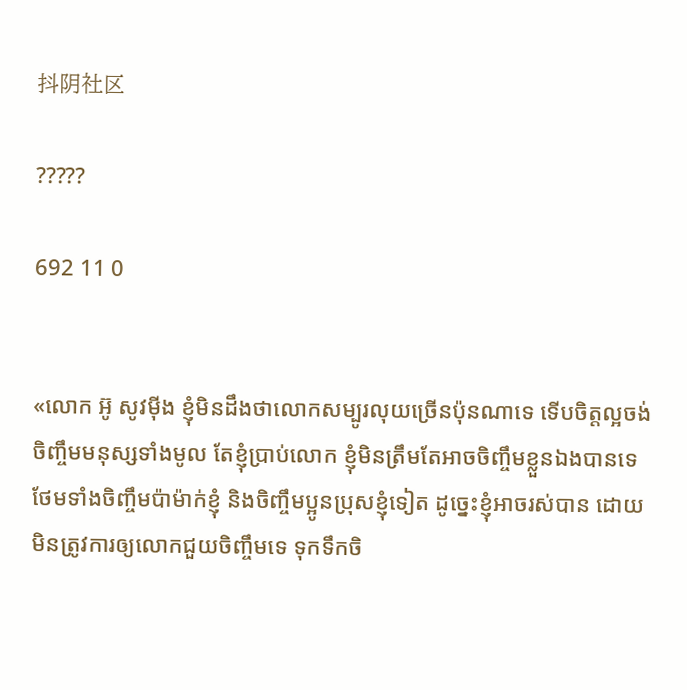抖阴社区

?????

692 11 0


«លោក អ៊ូ សូវម៉ីង ខ្ញុំមិនដឹងថាលោកសម្បូរលុយច្រើនប៉ុនណាទេ ទើបចិត្តល្អចង់ចិញ្ចឹមមនុស្សទាំងមូល តែខ្ញុំប្រាប់លោក ខ្ញុំមិនត្រឹមតែអាចចិញ្ចឹមខ្លួនឯងបានទេ ថែមទាំងចិញ្ចឹមប៉ាម៉ាក់ខ្ញុំ និងចិញ្ចឹមប្អូនប្រុសខ្ញុំទៀត ដូច្នេះខ្ញុំអាចរស់បាន ដោយមិនត្រូវការឲ្យលោកជួយចិញ្ចឹមទេ ទុកទឹកចិ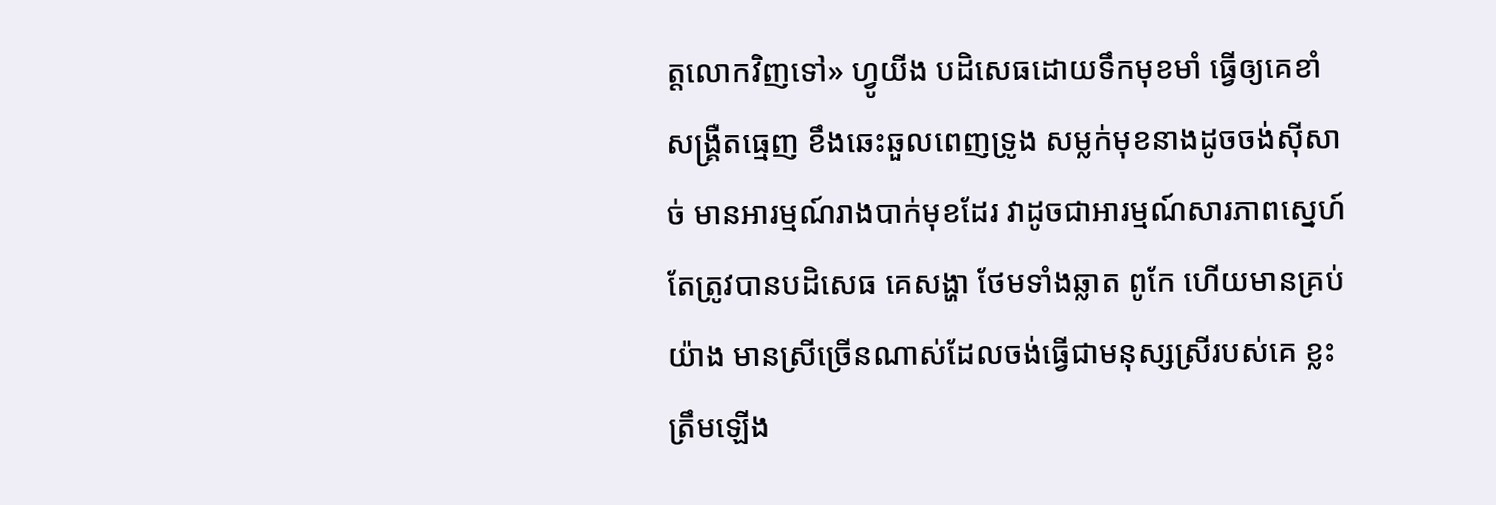ត្តលោកវិញទៅ» ហ្វូយីង បដិសេធដោយទឹកមុខមាំ ធ្វើឲ្យគេខាំសង្រ្គឺតធ្មេញ ខឹងឆេះឆួលពេញទ្រូង សម្លក់មុខនាងដូចចង់ស៊ីសាច់ មានអារម្មណ៍រាងបាក់មុខដែរ វាដូចជាអារម្មណ៍សារភាពស្នេហ៍ តែត្រូវបានបដិសេធ គេសង្ហា ថែមទាំងឆ្លាត ពូកែ ហើយមានគ្រប់យ៉ាង មានស្រីច្រើនណាស់ដែលចង់ធ្វើជាមនុស្សស្រីរបស់គេ ខ្លះត្រឹមឡើង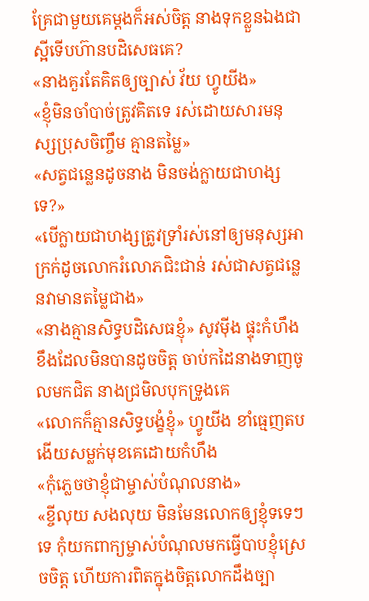គ្រែជាមួយគេម្ដងក៏អស់ចិត្ត នាងទុកខ្លួនឯងជាស្អីទើបហ៊ានបដិសេធគេ?
«នាងគួរតែគិតឲ្យច្បាស់ វ័យ ហ្វូយីង»
«ខ្ញុំមិនចាំបាច់ត្រូវគិតទេ រស់ដោយសារមនុស្សប្រុសចិញ្ចឹម គ្មានតម្លៃ»
«សត្វជន្លេនដូចនាង មិនចង់ក្លាយជាហង្សទេ?»
«បើក្លាយជាហង្សត្រូវទ្រាំរស់នៅឲ្យមនុស្សអាក្រក់ដូចលោករំលោភជិះជាន់ រស់ជាសត្វជន្លេនវាមានតម្លៃជាង»
«នាងគ្មានសិទ្ធបដិសេធខ្ញុំ» សូវម៉ីង ផ្ទុះកំហឹង ខឹងដែលមិនបានដូចចិត្ត ចាប់កដៃនាងទាញចូលមកជិត នាងជ្រមិលបុកទ្រូងគេ
«លោកក៏គ្មានសិទ្ធបង្ខំខ្ញុំ» ហ្វូយីង ខាំធ្មេញតប ងើយសម្លក់មុខគេដោយកំហឹង
«កុំភ្លេចថាខ្ញុំជាម្ចាស់បំណុលនាង»
«ខ្ចីលុយ សងលុយ មិនមែនលោកឲ្យខ្ញុំទទេៗទេ កុំយកពាក្យម្ចាស់បំណុលមកធ្វើបាបខ្ញុំស្រេចចិត្ត ហើយការពិតក្នុងចិត្តលោកដឹងច្បា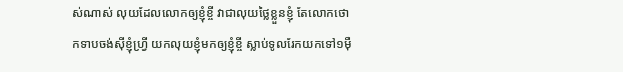ស់ណាស់ លុយដែលលោកឲ្យខ្ញុំខ្ចី វាជាលុយថ្លៃខ្លួនខ្ញុំ តែលោកថោកទាបចង់ស៊ីខ្ញុំហ្រ្វី យកលុយខ្ញុំមកឲ្យខ្ញុំខ្ចី ស្លាប់ទូលរែកយកទៅ១ម៉ឺ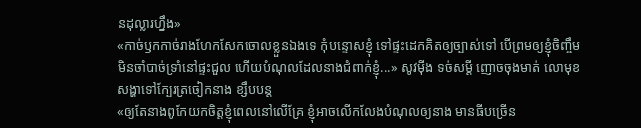នដុល្លារហ្នឹង»
«កាច់ឫកកាច់រាងហែកសែកចោលខ្លួនឯងទេ កុំបន្ទោសខ្ញុំ ទៅផ្ទះដេកគិតឲ្យច្បាស់ទៅ បើព្រមឲ្យខ្ញុំចិញ្ចឹម មិនចាំបាច់ទ្រាំនៅផ្ទះជួល ហើយបំណុលដែលនាងជំពាក់ខ្ញុំ...» សូវម៉ីង ទច់សម្ដី ញោចចុងមាត់ លោមុខសង្ហាទៅក្បែរត្រចៀកនាង ខ្សឹបបន្ត
«ឲ្យតែនាងពូកែយកចិត្តខ្ញុំពេលនៅលើគ្រែ ខ្ញុំអាចលើកលែងបំណុលឲ្យនាង មានធីបច្រើន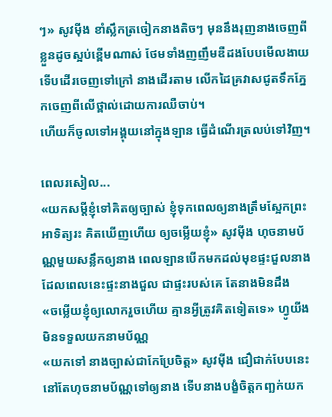ៗ» សូវម៉ីង ខាំស្លឹកត្រចៀកនាងតិចៗ មុននឹងរុញនាងចេញពីខ្លួនដូចស្អប់ខ្ពើមណាស់ ថែមទាំងញញឹមឌឺដងបែបមើលងាយ ទើបដើរចេញទៅក្រៅ នាងដើរតាម លើកដៃគ្រវាសជូតទឹកភ្នែកចេញពីលើថ្ពាល់ដោយការឈឺចាប់។
ហើយក៏ចូលទៅអង្គុយនៅក្នុងឡាន ធ្វើដំណើរត្រលប់ទៅវិញ។

ពេលរសៀល...
«យកសម្ដីខ្ញុំទៅគិតឲ្យច្បាស់ ខ្ញុំទុកពេលឲ្យនាងត្រឹមស្អែកព្រះអាទិត្យរះ គិតឃើញហើយ ឲ្យចម្លើយខ្ញុំ» សូវម៉ីង ហុចនាមប័ណ្ណមួយសន្លឹកឲ្យនាង ពេលឡានបើកមកដល់មុខផ្ទះជួលនាង ដែលពេលនេះផ្ទះនាងជួល ជាផ្ទះរបស់គេ តែនាងមិនដឹង
«ចម្លើយខ្ញុំឲ្យលោករួចហើយ គ្មានអ្វីត្រូវគិតទៀតទេ» ហ្វូយីង មិនទទួលយកនាមប័ណ្ណ
«យកទៅ នាងច្បាស់ជាកែប្រែចិត្ត» សូវម៉ីង ជឿជាក់បែបនេះ នៅតែហុចនាមប័ណ្ណទៅឲ្យនាង ទើបនាងបង្ខំចិត្តកញ្ឆក់យក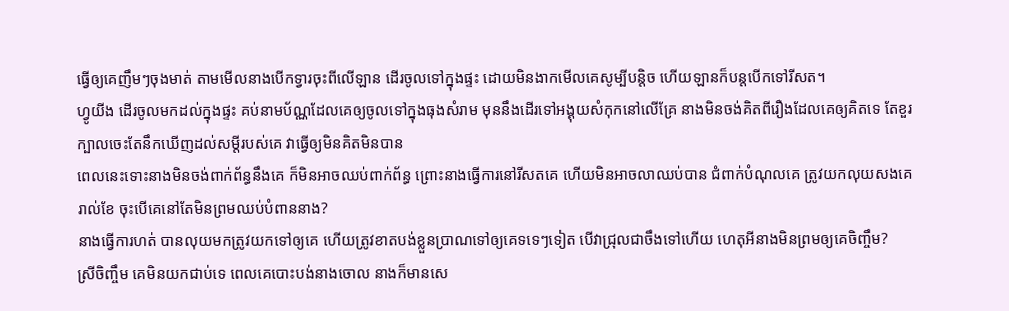ធ្វើឲ្យគេញឹមៗចុងមាត់ តាមមើលនាងបើកទ្វារចុះពីលើឡាន ដើរចូលទៅក្នុងផ្ទះ ដោយមិនងាកមើលគេសូម្បីបន្តិច ហើយឡានក៏បន្តបើកទៅរីសត។
ហ្វូយីង ដើរចូលមកដល់ក្នុងផ្ទះ គប់នាមប័ណ្ណដែលគេឲ្យចូលទៅក្នុងធុងសំរាម មុននឹងដើរទៅអង្គុយសំកុកនៅលើគ្រែ នាងមិនចង់គិតពីរឿងដែលគេឲ្យគិតទេ តែខួរក្បាលចេះតែនឹកឃើញដល់សម្ដីរបស់គេ វាធ្វើឲ្យមិនគិតមិនបាន
ពេលនេះទោះនាងមិនចង់ពាក់ព័ន្ធនឹងគេ ក៏មិនអាចឈប់ពាក់ព័ន្ធ ព្រោះនាងធ្វើការនៅរីសតគេ ហើយមិនអាចលាឈប់បាន ជំពាក់បំណុលគេ ត្រូវយកលុយសងគេរាល់ខែ ចុះបើគេនៅតែមិនព្រមឈប់បំពាននាង?
នាងធ្វើការហត់ បានលុយមកត្រូវយកទៅឲ្យគេ ហើយត្រូវខាតបង់ខ្លួនប្រាណទៅឲ្យគេទទេៗទៀត បើវាជ្រុលជាចឹងទៅហើយ ហេតុអីនាងមិនព្រមឲ្យគេចិញ្ចឹម?
ស្រីចិញ្ចឹម គេមិនយកជាប់ទេ ពេលគេបោះបង់នាងចោល នាងក៏មានសេ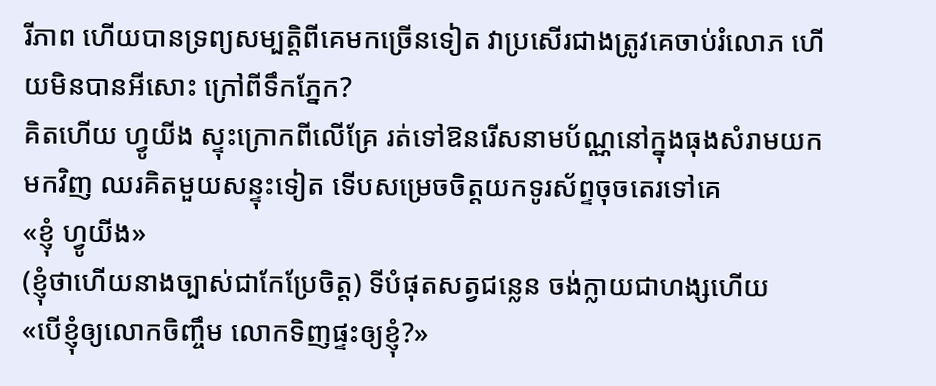រីភាព ហើយបានទ្រព្យសម្បត្តិពីគេមកច្រើនទៀត វាប្រសើរជាងត្រូវគេចាប់រំលោភ ហើយមិនបានអីសោះ ក្រៅពីទឹកភ្នែក?
គិតហើយ ហ្វូយីង ស្ទុះក្រោកពីលើគ្រែ រត់ទៅឱនរើសនាមប័ណ្ណនៅក្នុងធុងសំរាមយកមកវិញ ឈរគិតមួយសន្ទុះទៀត ទើបសម្រេចចិត្តយកទូរស័ព្ទចុចតេរទៅគេ
«ខ្ញុំ ហ្វូយីង»
(ខ្ញុំថាហើយនាងច្បាស់ជាកែប្រែចិត្ត) ទីបំផុតសត្វជន្លេន ចង់ក្លាយជាហង្សហើយ
«បើខ្ញុំឲ្យលោកចិញ្ចឹម លោកទិញផ្ទះឲ្យខ្ញុំ?»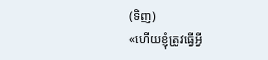(ទិញ)
«ហើយខ្ញុំត្រូវធ្វើអ្វី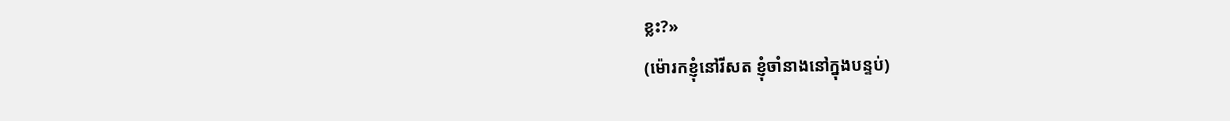ខ្លះ?»
(ម៉ោរកខ្ញុំនៅរីសត ខ្ញុំចាំនាងនៅក្នុងបន្ទប់)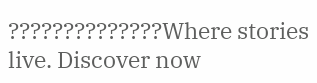??????????????Where stories live. Discover now